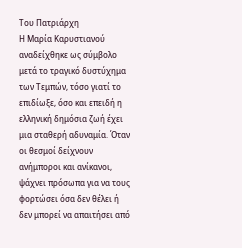Του Πατριάρχη
Η Μαρία Καρυστιανού αναδείχθηκε ως σύμβολο μετά το τραγικό δυστύχημα των Τεμπών, τόσο γιατί το επιδίωξε, όσο και επειδή η ελληνική δημόσια ζωή έχει μια σταθερή αδυναμία. Όταν οι θεσμοί δείχνουν ανήμποροι και ανίκανοι, ψάχνει πρόσωπα για να τους φορτώσει όσα δεν θέλει ή δεν μπορεί να απαιτήσει από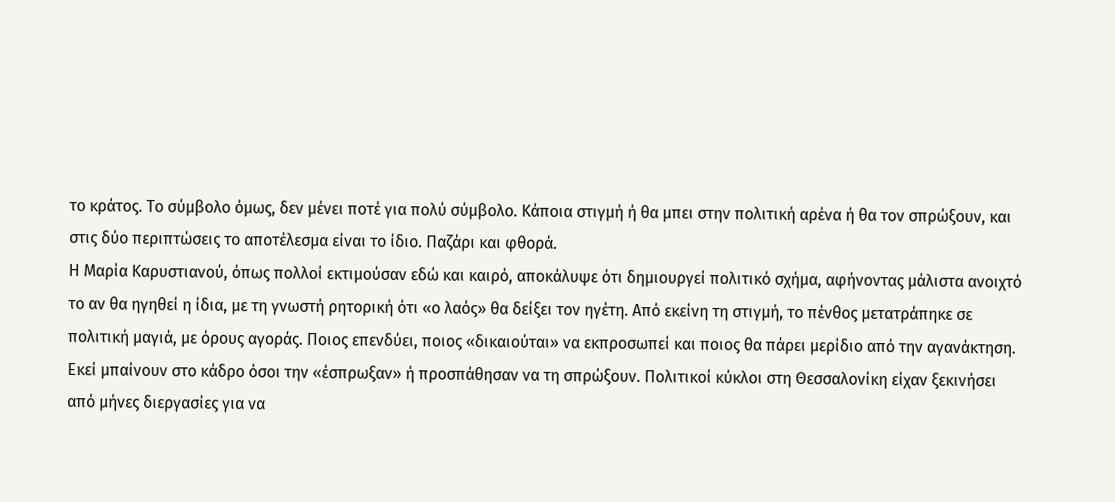το κράτος. Το σύμβολο όμως, δεν μένει ποτέ για πολύ σύμβολο. Κάποια στιγμή ή θα μπει στην πολιτική αρένα ή θα τον σπρώξουν, και στις δύο περιπτώσεις το αποτέλεσμα είναι το ίδιο. Παζάρι και φθορά.
Η Μαρία Καρυστιανού, όπως πολλοί εκτιμούσαν εδώ και καιρό, αποκάλυψε ότι δημιουργεί πολιτικό σχήμα, αφήνοντας μάλιστα ανοιχτό το αν θα ηγηθεί η ίδια, με τη γνωστή ρητορική ότι «ο λαός» θα δείξει τον ηγέτη. Από εκείνη τη στιγμή, το πένθος μετατράπηκε σε πολιτική μαγιά, με όρους αγοράς. Ποιος επενδύει, ποιος «δικαιούται» να εκπροσωπεί και ποιος θα πάρει μερίδιο από την αγανάκτηση.
Εκεί μπαίνουν στο κάδρο όσοι την «έσπρωξαν» ή προσπάθησαν να τη σπρώξουν. Πολιτικοί κύκλοι στη Θεσσαλονίκη είχαν ξεκινήσει από μήνες διεργασίες για να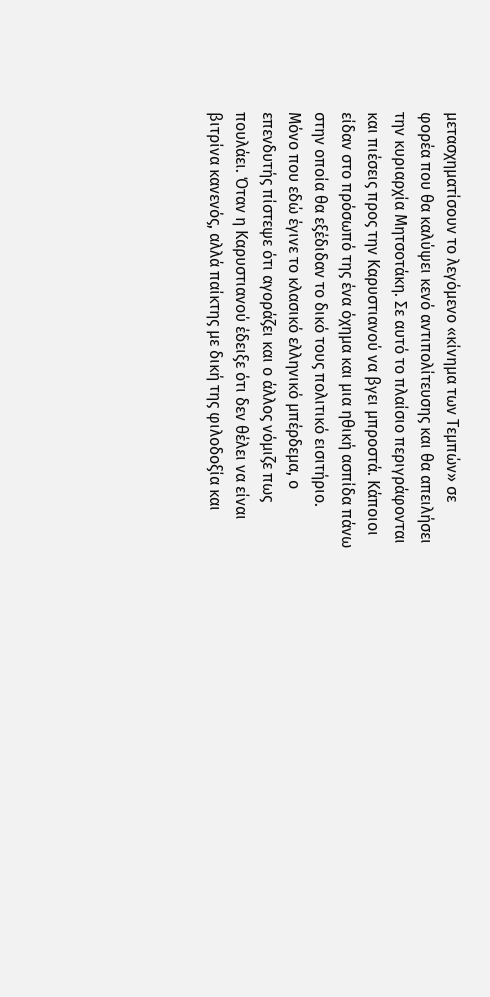μετασχηματίσουν το λεγόμενο «κίνημα των Τεμπών» σε φορέα που θα καλύψει κενό αντιπολίτευσης και θα απειλήσει την κυριαρχία Μητσοτάκη. Σε αυτό το πλαίσιο περιγράφονται και πιέσεις προς την Καρυστιανού να βγει μπροστά. Κάποιοι είδαν στο πρόσωπό της ένα όχημα και μια ηθική ασπίδα πάνω στην οποία θα εξέδιδαν το δικό τους πολιτικό εισιτήριο.
Μόνο που εδώ έγινε το κλασικό ελληνικό μπέρδεμα, ο επενδυτής πίστεψε ότι αγοράζει και ο άλλος νόμιζε πως πουλάει. Όταν η Καρυστιανού έδειξε ότι δεν θέλει να είναι βιτρίνα κανενός, αλλά παίκτης με δική της φιλοδοξία και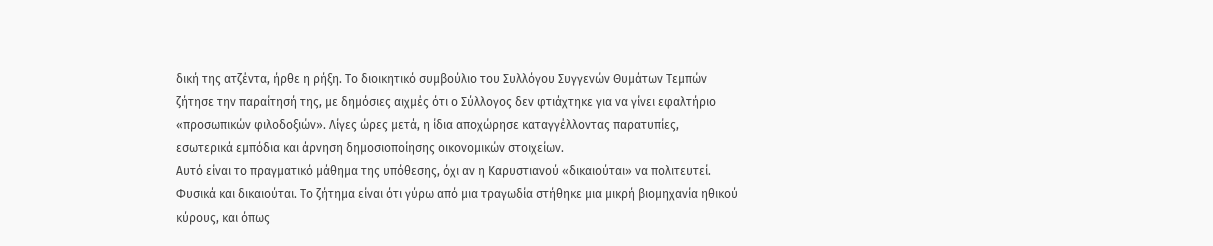δική της ατζέντα, ήρθε η ρήξη. Το διοικητικό συμβούλιο του Συλλόγου Συγγενών Θυμάτων Τεμπών ζήτησε την παραίτησή της, με δημόσιες αιχμές ότι ο Σύλλογος δεν φτιάχτηκε για να γίνει εφαλτήριο «προσωπικών φιλοδοξιών». Λίγες ώρες μετά, η ίδια αποχώρησε καταγγέλλοντας παρατυπίες, εσωτερικά εμπόδια και άρνηση δημοσιοποίησης οικονομικών στοιχείων.
Αυτό είναι το πραγματικό μάθημα της υπόθεσης, όχι αν η Καρυστιανού «δικαιούται» να πολιτευτεί. Φυσικά και δικαιούται. Το ζήτημα είναι ότι γύρω από μια τραγωδία στήθηκε μια μικρή βιομηχανία ηθικού κύρους, και όπως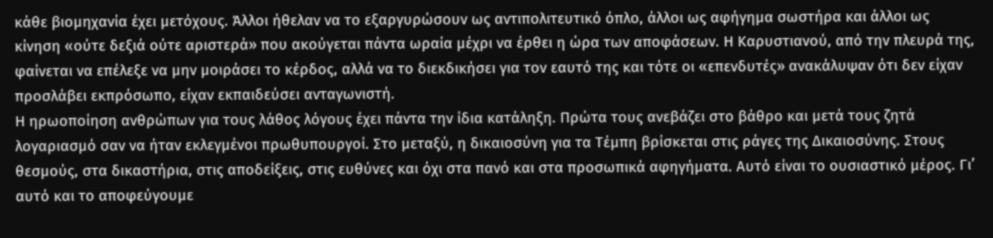κάθε βιομηχανία έχει μετόχους. Άλλοι ήθελαν να το εξαργυρώσουν ως αντιπολιτευτικό όπλο, άλλοι ως αφήγημα σωστήρα και άλλοι ως κίνηση «ούτε δεξιά ούτε αριστερά» που ακούγεται πάντα ωραία μέχρι να έρθει η ώρα των αποφάσεων. Η Καρυστιανού, από την πλευρά της, φαίνεται να επέλεξε να μην μοιράσει το κέρδος, αλλά να το διεκδικήσει για τον εαυτό της και τότε οι «επενδυτές» ανακάλυψαν ότι δεν είχαν προσλάβει εκπρόσωπο, είχαν εκπαιδεύσει ανταγωνιστή.
Η ηρωοποίηση ανθρώπων για τους λάθος λόγους έχει πάντα την ίδια κατάληξη. Πρώτα τους ανεβάζει στο βάθρο και μετά τους ζητά λογαριασμό σαν να ήταν εκλεγμένοι πρωθυπουργοί. Στο μεταξύ, η δικαιοσύνη για τα Τέμπη βρίσκεται στις ράγες της Δικαιοσύνης. Στους θεσμούς, στα δικαστήρια, στις αποδείξεις, στις ευθύνες και όχι στα πανό και στα προσωπικά αφηγήματα. Αυτό είναι το ουσιαστικό μέρος. Γι’ αυτό και το αποφεύγουμε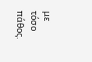με τόσο πάθος.